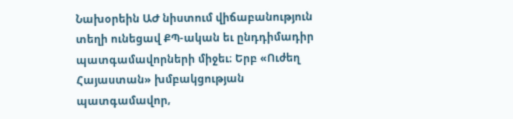Նախօրեին ԱԺ նիստում վիճաբանություն տեղի ունեցավ ՔՊ-ական եւ ընդդիմադիր պատգամավորների միջեւ։ Երբ «Ուժեղ Հայաստան» խմբակցության պատգամավոր,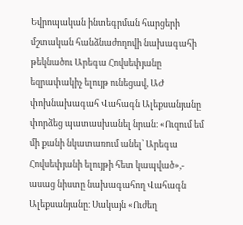Եվրոպական ինտեգրման հարցերի մշտական հանձնաժողովի նախագահի թեկնածու Արեգա Հովսեփյանը եզրափակիչ ելույթ ունեցավ, ԱԺ փոխնախագահ Վահագն Ալեքսանյանը փորձեց պատասխանել նրան։ «Ուզում եմ մի քանի նկատառում անել՝ Արեգա Հովսեփյանի ելույթի հետ կապված»,- ասաց նիստը նախագահող Վահագն Ալեքսանյանը։ Սակայն «Ուժեղ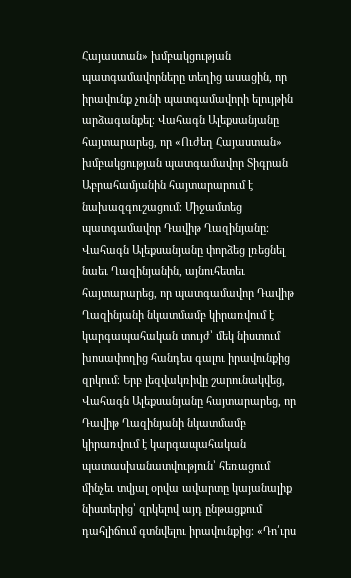Հայաստան» խմբակցության պատգամավորները տեղից ասացին, որ իրավունք չունի պատգամավորի ելույթին արձագանքել։ Վահագն Ալեքսանյանը հայտարարեց, որ «Ուժեղ Հայաստան» խմբակցության պատգամավոր Տիգրան Աբրահամյանին հայտարարում է նախազգուշացում։ Միջամտեց պատգամավոր Դավիթ Ղազինյանը։ Վահագն Ալեքսանյանը փորձեց լռեցնել նաեւ Ղազինյանին, այնուհետեւ հայտարարեց, որ պատգամավոր Դավիթ Ղազինյանի նկատմամբ կիրառվում է կարգապահական տույժ՝ մեկ նիստում խոսափողից հանդես գալու իրավունքից զրկում։ Երբ լեզվակռիվը շարունակվեց, Վահագն Ալեքսանյանը հայտարարեց, որ Դավիթ Ղազինյանի նկատմամբ կիրառվում է կարգապահական պատասխանատվություն՝ հեռացում մինչեւ տվյալ օրվա ավարտը կայանալիք նիստերից՝ զրկելով այդ ընթացքում դահլիճում գտնվելու իրավունքից։ «Դո՛ւրս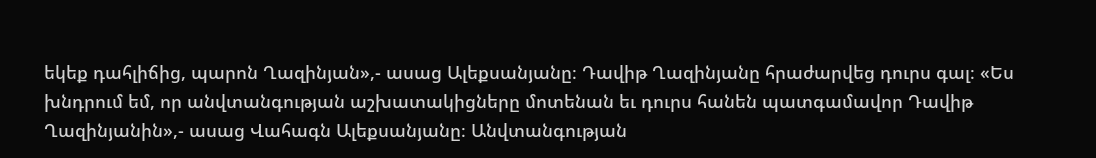եկեք դահլիճից, պարոն Ղազինյան»,- ասաց Ալեքսանյանը։ Դավիթ Ղազինյանը հրաժարվեց դուրս գալ։ «Ես խնդրում եմ, որ անվտանգության աշխատակիցները մոտենան եւ դուրս հանեն պատգամավոր Դավիթ Ղազինյանին»,- ասաց Վահագն Ալեքսանյանը։ Անվտանգության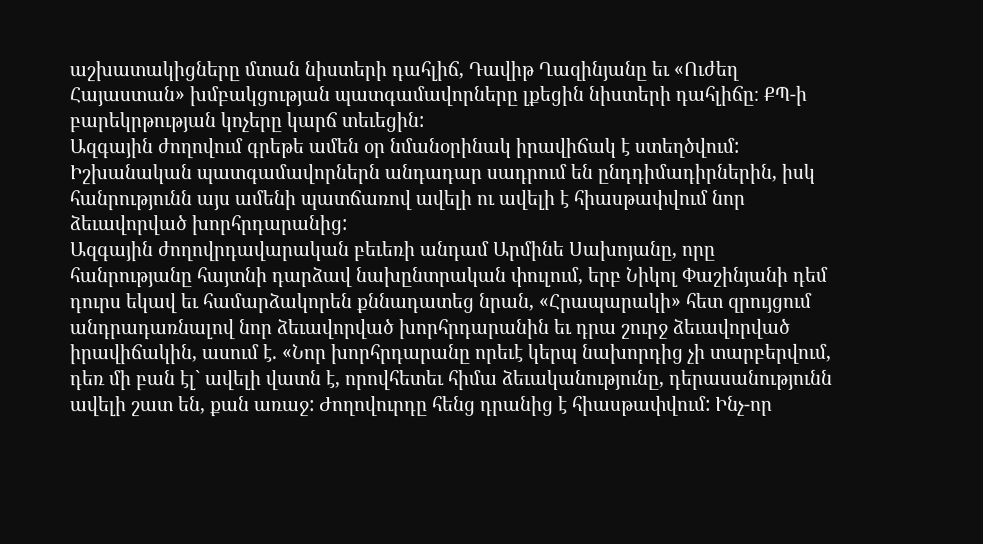աշխատակիցները մտան նիստերի դահլիճ, Դավիթ Ղազինյանը եւ «Ուժեղ Հայաստան» խմբակցության պատգամավորները լքեցին նիստերի դահլիճը։ ՔՊ-ի բարեկրթության կոչերը կարճ տեւեցին:
Ազգային ժողովում գրեթե ամեն օր նմանօրինակ իրավիճակ է ստեղծվում: Իշխանական պատգամավորներն անդադար սադրում են ընդդիմադիրներին, իսկ հանրությունն այս ամենի պատճառով ավելի ու ավելի է հիասթափվում նոր ձեւավորված խորհրդարանից:
Ազգային ժողովրդավարական բեւեռի անդամ Արմինե Սախոյանը, որը հանրությանը հայտնի դարձավ նախընտրական փուլում, երբ Նիկոլ Փաշինյանի դեմ դուրս եկավ եւ համարձակորեն քննադատեց նրան, «Հրապարակի» հետ զրույցում անդրադառնալով նոր ձեւավորված խորհրդարանին եւ դրա շուրջ ձեւավորված իրավիճակին, ասում է. «Նոր խորհրդարանը որեւէ կերպ նախորդից չի տարբերվում, դեռ մի բան էլ` ավելի վատն է, որովհետեւ հիմա ձեւականությունը, դերասանությունն ավելի շատ են, քան առաջ: Ժողովուրդը հենց դրանից է հիասթափվում: Ինչ-որ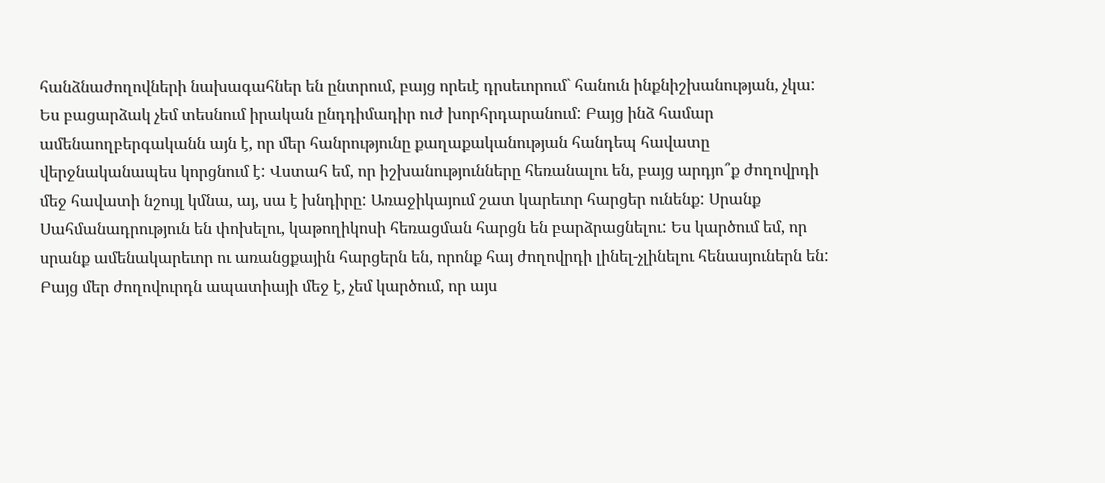հանձնաժողովների նախագահներ են ընտրում, բայց որեւէ դրսեւորում` հանուն ինքնիշխանության, չկա: Ես բացարձակ չեմ տեսնում իրական ընդդիմադիր ուժ խորհրդարանում: Բայց ինձ համար ամենաողբերգականն այն է, որ մեր հանրությունը քաղաքականության հանդեպ հավատը վերջնականապես կորցնում է: Վստահ եմ, որ իշխանությունները հեռանալու են, բայց արդյո՞ք ժողովրդի մեջ հավատի նշույլ կմնա, այ, սա է խնդիրը: Առաջիկայում շատ կարեւոր հարցեր ունենք: Սրանք Սահմանադրություն են փոխելու, կաթողիկոսի հեռացման հարցն են բարձրացնելու: Ես կարծում եմ, որ սրանք ամենակարեւոր ու առանցքային հարցերն են, որոնք հայ ժողովրդի լինել-չլինելու հենասյուներն են: Բայց մեր ժողովուրդն ապատիայի մեջ է, չեմ կարծում, որ այս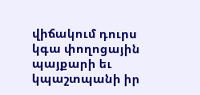վիճակում դուրս կգա փողոցային պայքարի եւ կպաշտպանի իր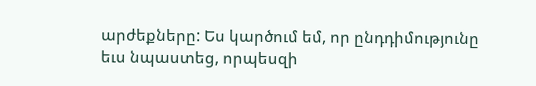արժեքները: Ես կարծում եմ, որ ընդդիմությունը եւս նպաստեց, որպեսզի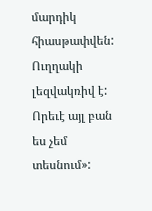մարդիկ հիասթափվեն: Ուղղակի լեզվակռիվ է: Որեւէ այլ բան ես չեմ տեսնում»: